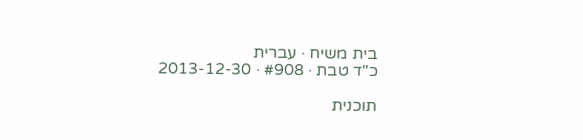בית משיח · עברית
כ"ד טבת · #908 · 2013-12-30

תוכנית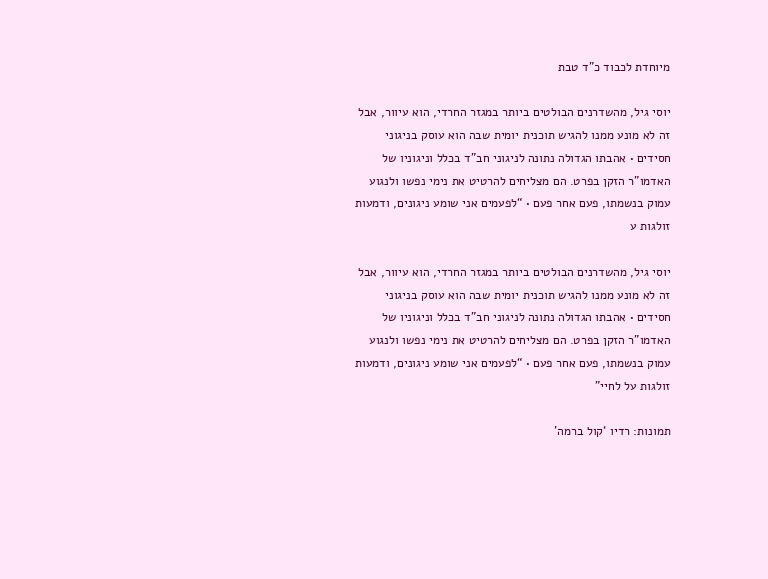מיוחדת לכבוד כ”ד טבת

יוסי גיל, מהשדרנים הבולטים ביותר במגזר החרדי, הוא עיוור, אבל זה לא מונע ממנו להגיש תוכנית יומית שבה הוא עוסק בניגוני חסידים • אהבתו הגדולה נתונה לניגוני חב”ד בכלל וניגוניו של האדמו”ר הזקן בפרט. הם מצליחים להרטיט את נימי נפשו ולנגוע עמוק בנשמתו, פעם אחר פעם • “לפעמים אני שומע ניגונים, ודמעות זולגות ע

יוסי גיל, מהשדרנים הבולטים ביותר במגזר החרדי, הוא עיוור, אבל זה לא מונע ממנו להגיש תוכנית יומית שבה הוא עוסק בניגוני חסידים • אהבתו הגדולה נתונה לניגוני חב”ד בכלל וניגוניו של האדמו”ר הזקן בפרט. הם מצליחים להרטיט את נימי נפשו ולנגוע עמוק בנשמתו, פעם אחר פעם • “לפעמים אני שומע ניגונים, ודמעות זולגות על לחיי”

תמונות: רדיו ‘קול ברמה’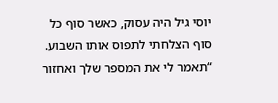יוסי גיל היה עסוק, כאשר סוף כל סוף הצלחתי לתפוס אותו השבוע. “תאמר לי את המספר שלך ואחזור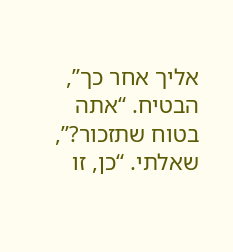אליך אחר כך”, הבטיח. “אתה בטוח שתזכור?”, שאלתי. “כן, זו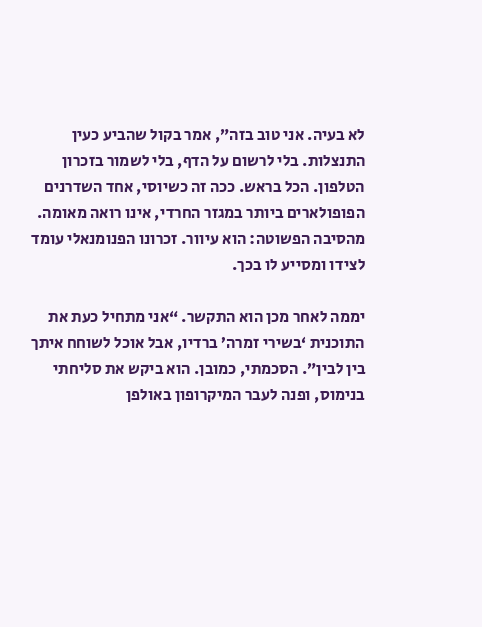לא בעיה. אני טוב בזה”, אמר בקול שהביע כעין התנצלות. בלי לרשום על הדף, בלי לשמור בזכרון הטלפון. הכל בראש. ככה זה כשיוסי, אחד השדרנים הפופולארים ביותר במגזר החרדי, אינו רואה מאומה. מהסיבה הפשוטה: הוא עיוור. זכרונו הפנומנאלי עומד לצידו ומסייע לו בכך.

יממה לאחר מכן הוא התקשר. “אני מתחיל כעת את התוכנית ‘בשירי זמרה’ ברדיו, אבל אוכל לשוחח איתך בין לבין”. הסכמתי, כמובן. הוא ביקש את סליחתי בנימוס, ופנה לעבר המיקרופון באולפן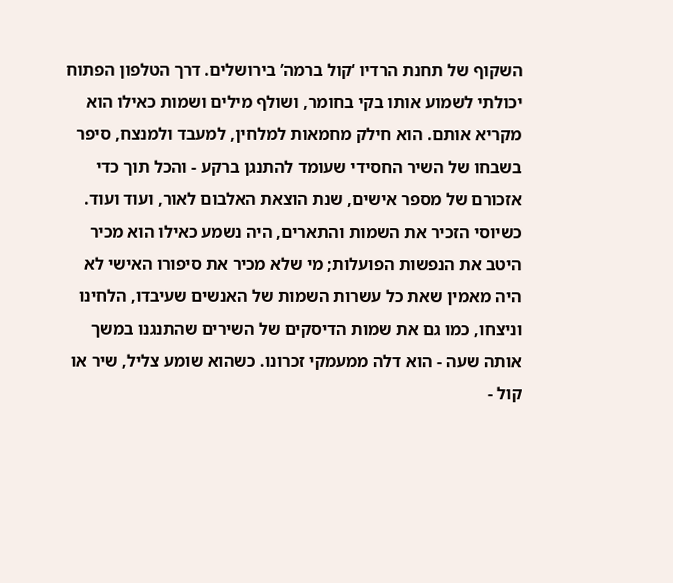השקוף של תחנת הרדיו ‘קול ברמה’ בירושלים. דרך הטלפון הפתוח יכולתי לשמוע אותו בקי בחומר, ושולף מילים ושמות כאילו הוא מקריא אותם. הוא חילק מחמאות למלחין, למעבד ולמנצח, סיפר בשבחו של השיר החסידי שעומד להתנגן ברקע - והכל תוך כדי אזכורם של מספר אישים, שנת הוצאת האלבום לאור, ועוד ועוד. כשיוסי הזכיר את השמות והתארים, היה נשמע כאילו הוא מכיר היטב את הנפשות הפועלות; מי שלא מכיר את סיפורו האישי לא היה מאמין שאת כל עשרות השמות של האנשים שעיבדו, הלחינו וניצחו, כמו גם את שמות הדיסקים של השירים שהתנגנו במשך אותה שעה - הוא דלה ממעמקי זכרונו. כשהוא שומע צליל, שיר או קול -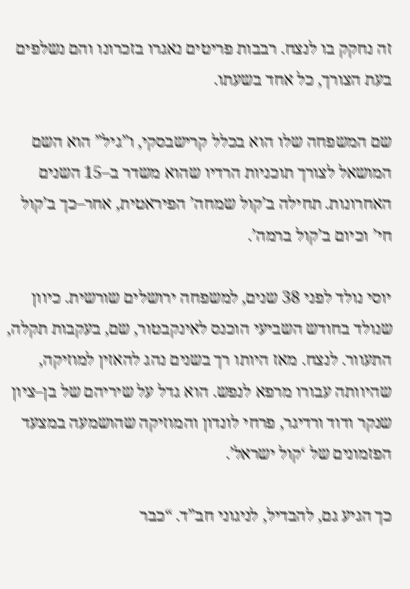זה נחקק בו לנצח. רבבות פריטים נאגרו בזכרונו והם נשלפים בעת הצורך, כל אחד בשעתו.

שם המשפחה שלו הוא בכלל קרישבסקי, ו”גיל” הוא השם המושאל לצורך תוכניות הרדיו שהוא משדר ב–15 השנים האחרונות. תחילה ב’קול שמחה’ הפיראטית, אחר–כך ב’קול חי’ וכיום ב’קול ברמה’.

יוסי נולד לפני 38 שנים, למשפחה ירושלים שורשית. כיוון שנולד בחודש השביעי הוכנס לאינקבטור, שם, בעקבות תקלה, התעוור. לנצח. מאז היותו רך בשנים נהג להאזין למוזיקה, שהיוותה עבורו מרפא לנפש. הוא גדל על שיריהם של בן–ציון שנקר ודוד ורדיגר, פרחי לונדון והמוזיקה שהושמעה במצעד הפזמונים של ‘קול ישראל’.

כך הגיע גם, להבדיל, לניגוני חב”ד. “כבר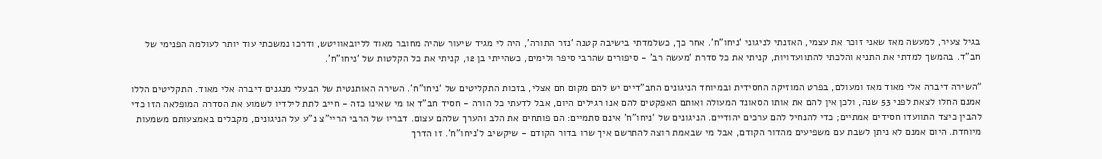בגיל צעיר, למעשה מאז שאני זוכר את עצמי, האזנתי לניגוני ‘ניחו”ח’. אחר כך, כשלמדתי בישיבה קטנה ‘נזר התורה’, היה לי מגיד שיעור שהיה מחובר מאוד לליובאוויטש, ודרכו נמשכתי עוד יותר לעולמה הפנימי של חב”ד. בהמשך למדתי את התניא והלכתי להתוועדויות, קניתי את כל סדרת ‘מעשה רב’ - סיפורים שהרבי סיפר ולימים, כשהייתי בן 12, קניתי את כל הקלטות של ‘ניחו”ח’.

“השירה דיברה אלי מאוד מאז ומעולם, בפרט המוזיקה החסידית ובמיוחד הניגונים החב”דיים יש להם מקום חם אצלי, בזכות התקליטים של ‘ניחו”ח’. השירה האותנטית של הבעלי מנגנים דיברה אלי מאוד. התקליטים הללו אמנם החלו לצאת לפני 53 שנה, ולכן אין להם את אותו הסאונד המעולה ואותם האפקטים להם אנו רגילים היום, אבל לדעתי כל הורה - חסיד חב”ד או מי שאינו כזה - חייב לתת לילדיו לשמוע את הסדרה המופלאה הזו כדי להבין כיצד התוועדו חסידים אמתיים; כדי להנחיל להם ערכים יהודיים. הניגונים של ‘ניחו”ח’ אינם סתמיים: הם פותחים את הלב והערך שלהם עצום. דבריו של הרבי הריי”צ נ”ע על הניגונים, מקבלים באמצעותם משמעות מיוחדת. היום אמנם לא ניתן לשבת עם משפיעים מהדור הקודם, אבל מי שבאמת רוצה להתרשם איך שרו בדור הקודם - שיקשיב ל’ניחו”ח’. זו הדרך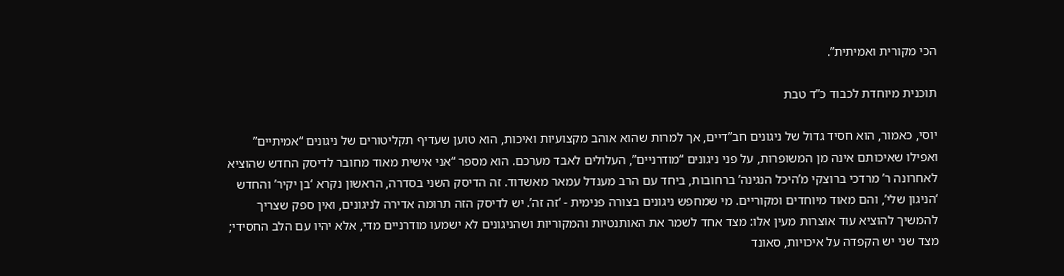הכי מקורית ואמיתית”.

תוכנית מיוחדת לכבוד כ”ד טבת

יוסי, כאמור, הוא חסיד גדול של ניגונים חב”דיים, אך למרות שהוא אוהב מקצועיות ואיכות, הוא טוען שעדיף תקליטורים של ניגונים “אמיתיים” ואפילו שאיכותם אינה מן המשופרות, על פני ניגונים “מודרניים”, העלולים לאבד מערכם. הוא מספר “אני אישית מאוד מחובר לדיסק החדש שהוציא לאחרונה ר’ מרדכי ברוצקי מ’היכל הנגינה’ ברחובות, ביחד עם הרב מענדל עמאר מאשדוד. זה הדיסק השני בסדרה, הראשון נקרא ‘בן יקיר’ והחדש ‘הניגון שלי’, והם מאוד מיוחדים ומקוריים. מי שמחפש ניגונים בצורה פנימית - ‘זה זה’. יש לדיסק הזה תרומה אדירה לניגונים, ואין ספק שצריך להמשיך להוציא עוד אוצרות מעין אלו: מצד אחד לשמר את האותנטיות והמקוריות ושהניגונים לא ישמעו מודרניים מדי, אלא יהיו עם הלב החסידי; מצד שני יש הקפדה על איכויות, סאונד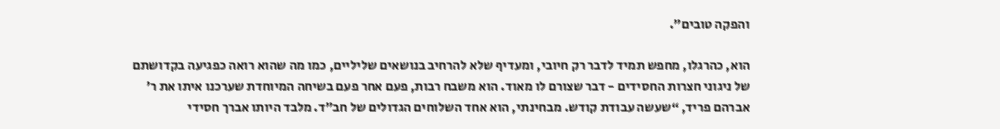והפקה טובים”.

הוא, כהרגלו, מחפש תמיד לדבר רק חיובי, ומעדיף שלא להרחיב בנושאים שליליים, כמו מה שהוא רואה כפגיעה בקדושתם של ניגוני חצרות החסידים - דבר שצורם לו מאוד. הוא משבח רבות, פעם אחר פעם בשיחה המיוחדת שערכנו איתו את ר’ אברהם פריד, “שעשה עבודת קודש. מבחינתי, הוא אחד השלוחים הגדולים של חב”ד. מלבד היותו אברך חסידי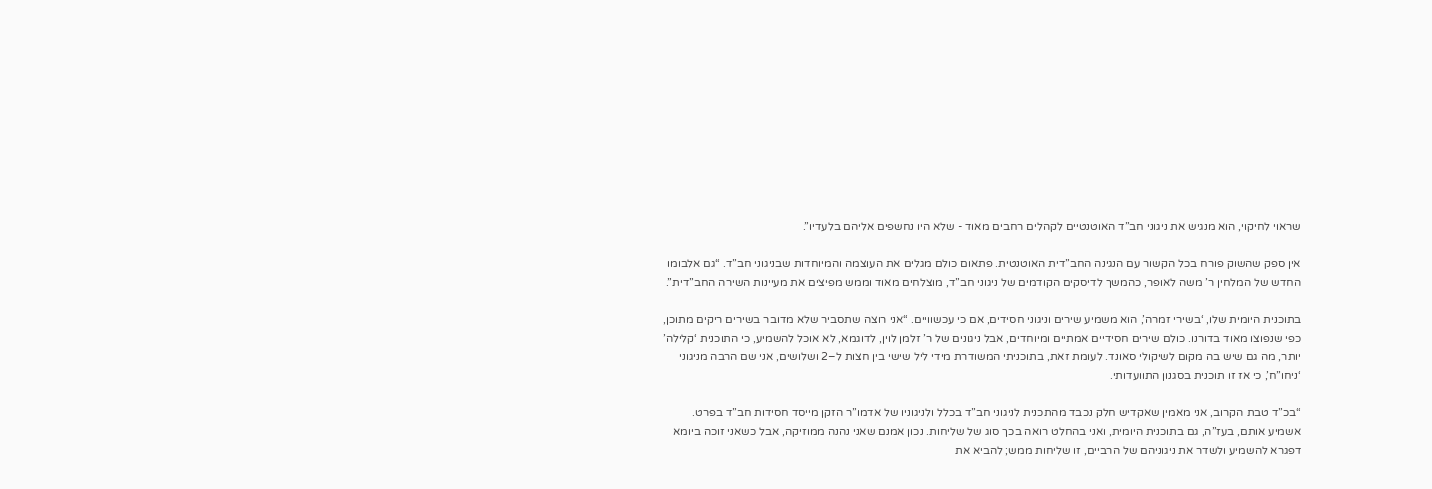שראוי לחיקוי, הוא מנגיש את ניגוני חב”ד האוטנטיים לקהלים רחבים מאוד - שלא היו נחשפים אליהם בלעדיו”.

אין ספק שהשוק פורח בכל הקשור עם הנגינה החב”דית האוטנטית. פתאום כולם מגלים את העוצמה והמיוחדות שבניגוני חב”ד. “גם אלבומו החדש של המלחין ר’ משה לאופר, כהמשך לדיסקים הקודמים של ניגוני חב”ד, מוצלחים מאוד וממש מפיצים את מעיינות השירה החב”דית”.

בתוכנית היומית שלו, ‘בשירי זמרה’, הוא משמיע שירים וניגוני חסידים, אם כי עכשוויים. “אני רוצה שתסביר שלא מדובר בשירים ריקים מתוכן, כפי שנפוצו מאוד בדורנו. כולם שירים חסידיים אמתיים ומיוחדים, אבל ניגונים של ר’ זלמן לוין, לדוגמא, לא אוכל להשמיע, כי התוכנית ‘קלילה’ יותר, מה גם שיש בה מקום לשיקולי סאונד. לעומת זאת, בתוכניתי המשודרת מידי ליל שישי בין חצות ל–2 ושלושים, אני שם הרבה מניגוני ‘ניחו”ח’, כי אז זו תוכנית בסגנון התוועדותי.

“בכ”ד טבת הקרוב, אני מאמין שאקדיש חלק נכבד מהתכנית לניגוני חב”ד בכלל ולניגוניו של אדמו”ר הזקן מייסד חסידות חב”ד בפרט. אשמיע אותם, בעז”ה, גם בתוכנית היומית, ואני בהחלט רואה בכך סוג של שליחות. נכון אמנם שאני נהנה ממוזיקה, אבל כשאני זוכה ביומא דפגרא להשמיע ולשדר את ניגוניהם של הרביים, זו שליחות ממש; להביא את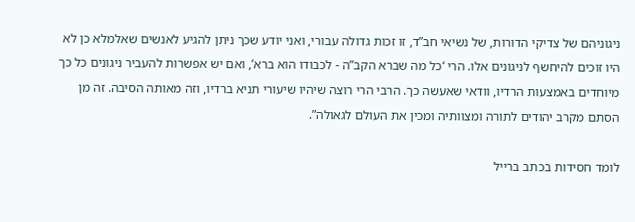ניגוניהם של צדיקי הדורות, של נשיאי חב”ד, זו זכות גדולה עבורי, ואני יודע שכך ניתן להגיע לאנשים שאלמלא כן לא היו זוכים להיחשף לניגונים אלו. הרי ‘כל מה שברא הקב”ה - לכבודו הוא ברא’, ואם יש אפשרות להעביר ניגונים כל כך מיוחדים באמצעות הרדיו, וודאי שאעשה כך. הרבי הרי רוצה שיהיו שיעורי תניא ברדיו, וזה מאותה הסיבה. זה מן הסתם מקרב יהודים לתורה ומצוותיה ומכין את העולם לגאולה”.

לומד חסידות בכתב ברייל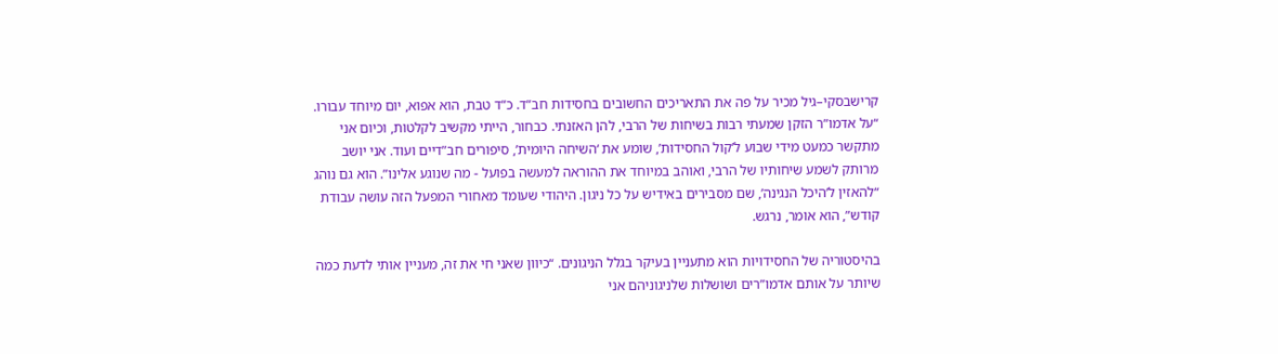קרישבסקי–גיל מכיר על פה את התאריכים החשובים בחסידות חב”ד. כ”ד טבת, הוא אפוא, יום מיוחד עבורו. “על אדמו”ר הזקן שמעתי רבות בשיחות של הרבי, להן האזנתי. כבחור, הייתי מקשיב לקלטות, וכיום אני מתקשר כמעט מידי שבוע ל’קול החסידות’, שומע את ‘השיחה היומית’, סיפורים חב”דיים ועוד. אני יושב מרותק לשמע שיחותיו של הרבי, ואוהב במיוחד את ההוראה למעשה בפועל - מה שנוגע אלינו”. הוא גם נוהג “להאזין ל’היכל הנגינה’, שם מסבירים באידיש על כל ניגון. היהודי שעומד מאחורי המפעל הזה עושה עבודת קודש”, הוא אומר, נרגש.

בהיסטוריה של החסידויות הוא מתעניין בעיקר בגלל הניגונים. “כיוון שאני חי את זה, מעניין אותי לדעת כמה שיותר על אותם אדמו”רים ושושלות שלניגוניהם אני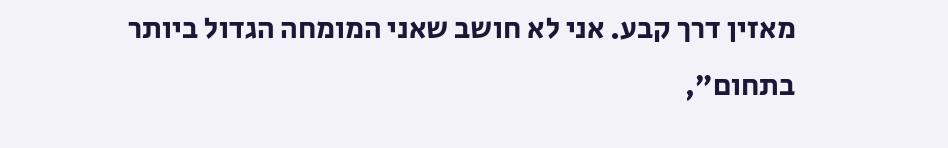מאזין דרך קבע. אני לא חושב שאני המומחה הגדול ביותר בתחום”,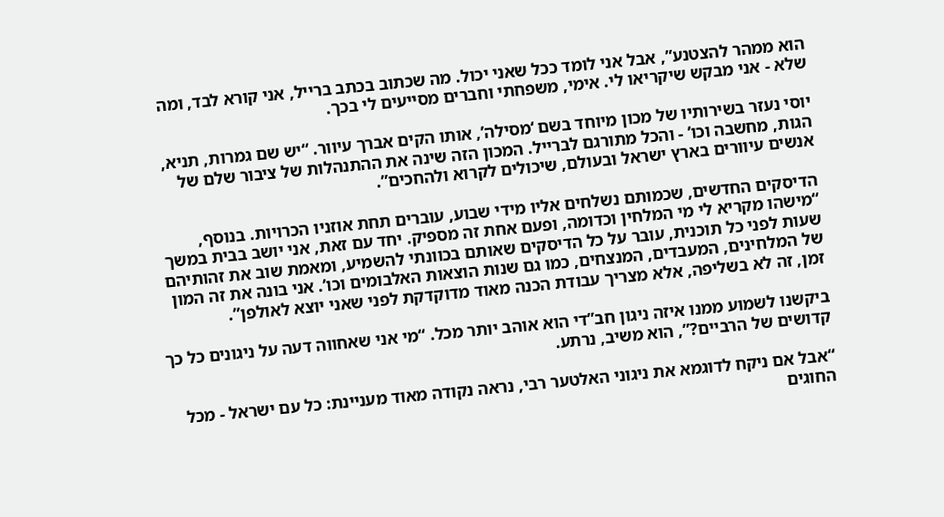הוא ממהר להצטנע”, אבל אני לומד ככל שאני יכול. מה שכתוב בכתב ברייל, אני קורא לבד, ומה שלא - אני מבקש שיקריאו לי. אימי, משפחתי וחברים מסייעים לי בכך.

יוסי נעזר בשירותיו של מכון מיוחד בשם ‘מסילה’, אותו הקים אברך עיוור. “יש שם גמרות, תניא, הגות, מחשבה וכו’ - והכל מתורגם לברייל. המכון הזה שינה את ההתנהלות של ציבור שלם של אנשים עיוורים בארץ ישראל ובעולם, שיכולים לקרוא ולהחכים”.

הדיסקים החדשים, שכמותם נשלחים אליו מידי שבוע, עוברים תחת אוזניו הכרויות. בנוסף, “מישהו מקריא לי מי המלחין וכדומה, ופעם אחת זה מספיק. יחד עם זאת, אני יושב בבית במשך שעות לפני כל תוכנית, עובר על כל הדיסקים שאותם בכוונתי להשמיע, ומאמת שוב את זהותיהם של המלחינים, המעבדים, המנצחים, כמו גם שנות הוצאות האלבומים וכו’. אני בונה את זה המון זמן, זה לא בשליפה, אלא מצריך עבודת הכנה מאוד מדוקדקת לפני שאני יוצא לאולפן”.

ביקשנו לשמוע ממנו איזה ניגון חב”די הוא אוהב יותר מכל. “מי אני שאחווה דעה על ניגונים כל כך קדושים של הרביים?”, הוא משיב, נרתע.

“אבל אם ניקח לדוגמא את ניגוני האלטער רבי, נראה נקודה מאוד מעניינת: כל עם ישראל - מכל החוגים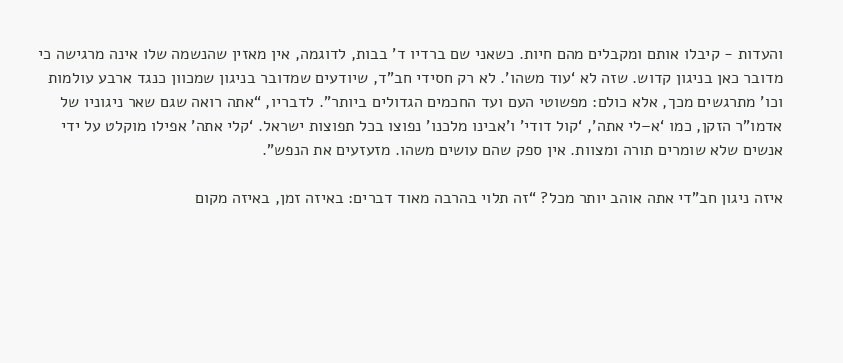והעדות - קיבלו אותם ומקבלים מהם חיות. כשאני שם ברדיו ד’ בבות, לדוגמה, אין מאזין שהנשמה שלו אינה מרגישה כי מדובר כאן בניגון קדוש. שזה לא ‘עוד משהו’. לא רק חסידי חב”ד, שיודעים שמדובר בניגון שמכוון כנגד ארבע עולמות וכו’ מתרגשים מכך, אלא כולם: מפשוטי העם ועד החכמים הגדולים ביותר”. לדבריו, “אתה רואה שגם שאר ניגוניו של אדמו”ר הזקן, כמו ‘א–לי אתה’, ‘קול דודי’ ו’אבינו מלכנו’ נפוצו בכל תפוצות ישראל. ‘קלי אתה’ אפילו מוקלט על ידי אנשים שלא שומרים תורה ומצוות. אין ספק שהם עושים משהו. מזעזעים את הנפש”.

איזה ניגון חב”די אתה אוהב יותר מכל? “זה תלוי בהרבה מאוד דברים: באיזה זמן, באיזה מקום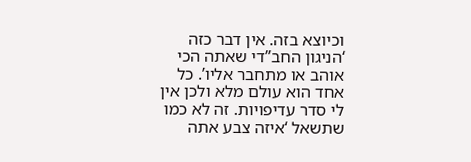וכיוצא בזה. אין דבר כזה ‘הניגון החב”די שאתה הכי אוהב או מתחבר אליו’. כל אחד הוא עולם מלא ולכן אין לי סדר עדיפויות. זה לא כמו שתשאל ‘איזה צבע אתה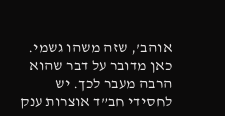אוהב’, שזה משהו גשמי. כאן מדובר על דבר שהוא הרבה מעבר לכך. יש לחסידי חב”ד אוצרות ענק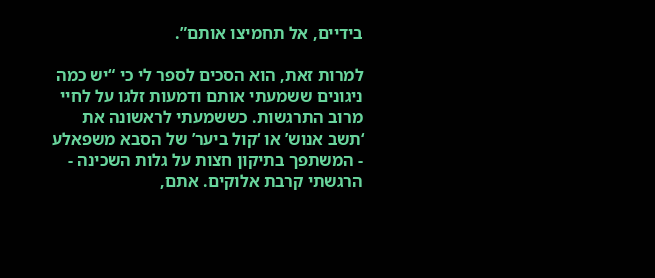בידיים, אל תחמיצו אותם”.

למרות זאת, הוא הסכים לספר לי כי “יש כמה ניגונים ששמעתי אותם ודמעות זלגו על לחיי מרוב התרגשות. כששמעתי לראשונה את ‘תשב אנוש’ או ‘קול ביער’ של הסבא משפאלע - המשתפך בתיקון חצות על גלות השכינה - הרגשתי קרבת אלוקים. אתם,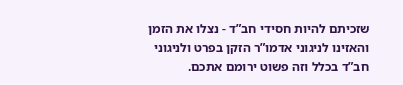שזכיתם להיות חסידי חב”ד - נצלו את הזמן והאזינו לניגוני אדמו”ר הזקן בפרט ולניגוני חב”ד בכלל וזה פשוט ירומם אתכם.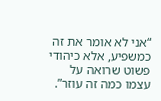“אני לא אומר את זה כמשפיע, אלא כיהודי פשוט שרואה על עצמו כמה זה עוזר”.